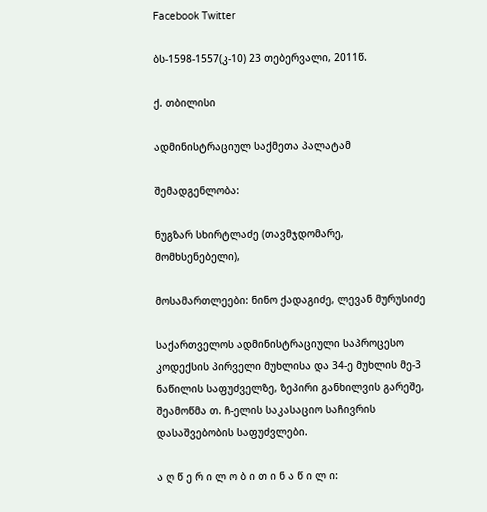Facebook Twitter

ბს-1598-1557(კ-10) 23 თებერვალი, 2011წ.

ქ. თბილისი

ადმინისტრაციულ საქმეთა პალატამ

შემადგენლობა:

ნუგზარ სხირტლაძე (თავმჯდომარე, მომხსენებელი),

მოსამართლეები: ნინო ქადაგიძე, ლევან მურუსიძე

საქართველოს ადმინისტრაციული საპროცესო კოდექსის პირველი მუხლისა და 34-ე მუხლის მე-3 ნაწილის საფუძველზე, ზეპირი განხილვის გარეშე, შეამოწმა თ. ჩ-ელის საკასაციო საჩივრის დასაშვებობის საფუძვლები.

ა ღ წ ე რ ი ლ ო ბ ი თ ი ნ ა წ ი ლ ი: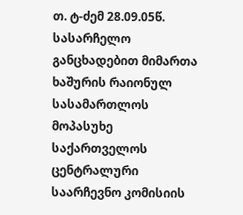თ. ტ-ძემ 28.09.05წ. სასარჩელო განცხადებით მიმართა ხაშურის რაიონულ სასამართლოს მოპასუხე საქართველოს ცენტრალური საარჩევნო კომისიის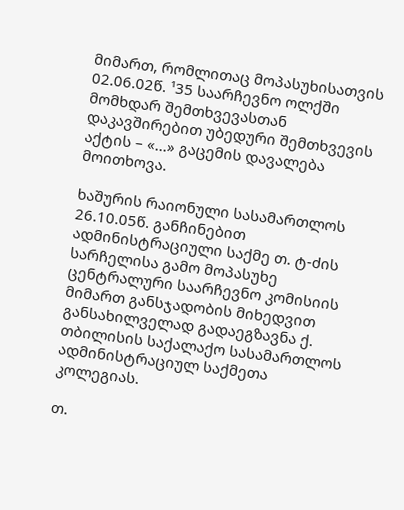მიმართ, რომლითაც მოპასუხისათვის 02.06.02წ. ¹35 საარჩევნო ოლქში მომხდარ შემთხვევასთან დაკავშირებით უბედური შემთხვევის აქტის – «...» გაცემის დავალება მოითხოვა.

ხაშურის რაიონული სასამართლოს 26.10.05წ. განჩინებით ადმინისტრაციული საქმე თ. ტ-ძის სარჩელისა გამო მოპასუხე ცენტრალური საარჩევნო კომისიის მიმართ განსჯადობის მიხედვით განსახილველად გადაეგზავნა ქ. თბილისის საქალაქო სასამართლოს ადმინისტრაციულ საქმეთა კოლეგიას.

თ.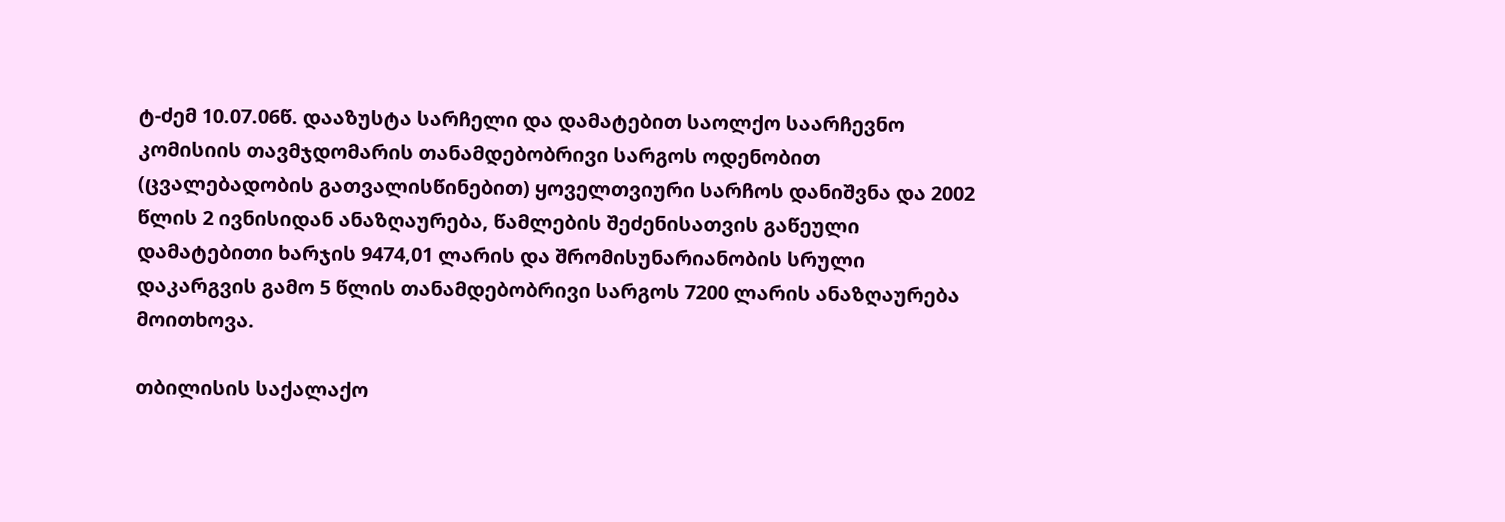ტ-ძემ 10.07.06წ. დააზუსტა სარჩელი და დამატებით საოლქო საარჩევნო კომისიის თავმჯდომარის თანამდებობრივი სარგოს ოდენობით (ცვალებადობის გათვალისწინებით) ყოველთვიური სარჩოს დანიშვნა და 2002 წლის 2 ივნისიდან ანაზღაურება, წამლების შეძენისათვის გაწეული დამატებითი ხარჯის 9474,01 ლარის და შრომისუნარიანობის სრული დაკარგვის გამო 5 წლის თანამდებობრივი სარგოს 7200 ლარის ანაზღაურება მოითხოვა.

თბილისის საქალაქო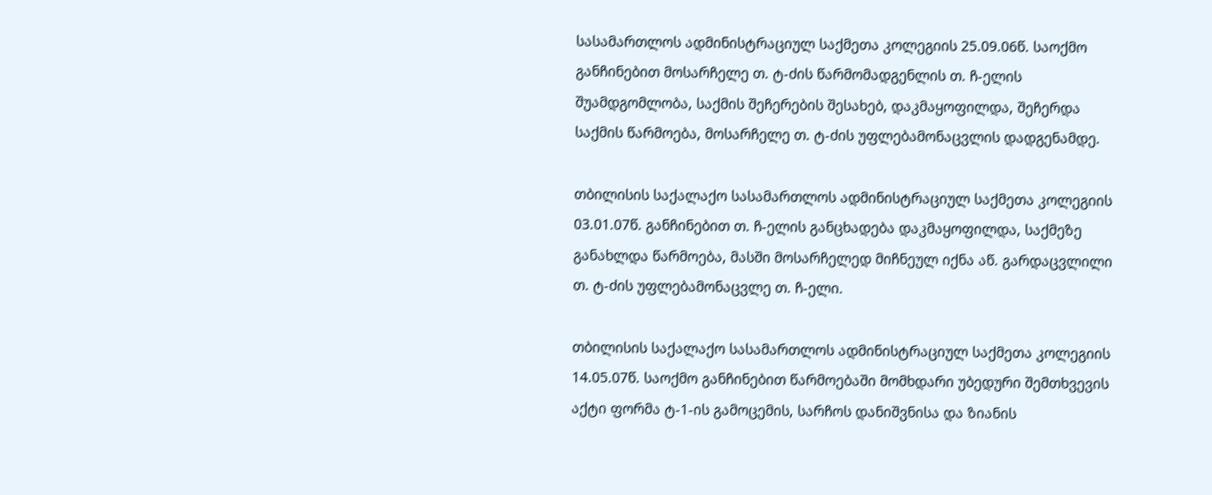სასამართლოს ადმინისტრაციულ საქმეთა კოლეგიის 25.09.06წ. საოქმო განჩინებით მოსარჩელე თ. ტ-ძის წარმომადგენლის თ. ჩ-ელის შუამდგომლობა, საქმის შეჩერების შესახებ, დაკმაყოფილდა, შეჩერდა საქმის წარმოება, მოსარჩელე თ. ტ-ძის უფლებამონაცვლის დადგენამდე.

თბილისის საქალაქო სასამართლოს ადმინისტრაციულ საქმეთა კოლეგიის 03.01.07წ. განჩინებით თ. ჩ-ელის განცხადება დაკმაყოფილდა, საქმეზე განახლდა წარმოება, მასში მოსარჩელედ მიჩნეულ იქნა აწ. გარდაცვლილი თ. ტ-ძის უფლებამონაცვლე თ. ჩ-ელი.

თბილისის საქალაქო სასამართლოს ადმინისტრაციულ საქმეთა კოლეგიის 14.05.07წ. საოქმო განჩინებით წარმოებაში მომხდარი უბედური შემთხვევის აქტი ფორმა ტ-1-ის გამოცემის, სარჩოს დანიშვნისა და ზიანის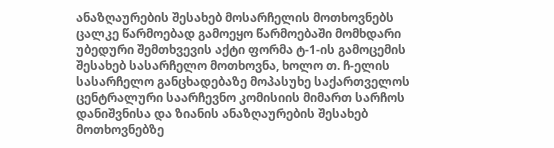ანაზღაურების შესახებ მოსარჩელის მოთხოვნებს ცალკე წარმოებად გამოეყო წარმოებაში მომხდარი უბედური შემთხვევის აქტი ფორმა ტ-1-ის გამოცემის შესახებ სასარჩელო მოთხოვნა, ხოლო თ. ჩ-ელის სასარჩელო განცხადებაზე მოპასუხე საქართველოს ცენტრალური საარჩევნო კომისიის მიმართ სარჩოს დანიშვნისა და ზიანის ანაზღაურების შესახებ მოთხოვნებზე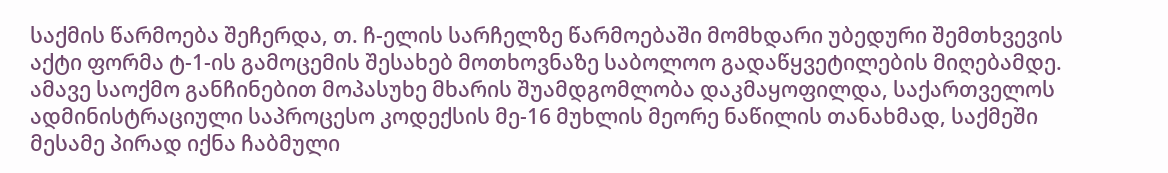საქმის წარმოება შეჩერდა, თ. ჩ-ელის სარჩელზე წარმოებაში მომხდარი უბედური შემთხვევის აქტი ფორმა ტ-1-ის გამოცემის შესახებ მოთხოვნაზე საბოლოო გადაწყვეტილების მიღებამდე. ამავე საოქმო განჩინებით მოპასუხე მხარის შუამდგომლობა დაკმაყოფილდა, საქართველოს ადმინისტრაციული საპროცესო კოდექსის მე-16 მუხლის მეორე ნაწილის თანახმად, საქმეში მესამე პირად იქნა ჩაბმული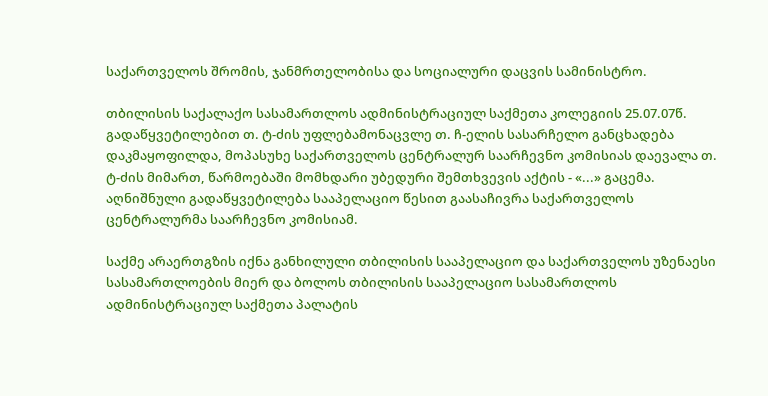საქართველოს შრომის, ჯანმრთელობისა და სოციალური დაცვის სამინისტრო.

თბილისის საქალაქო სასამართლოს ადმინისტრაციულ საქმეთა კოლეგიის 25.07.07წ. გადაწყვეტილებით თ. ტ-ძის უფლებამონაცვლე თ. ჩ-ელის სასარჩელო განცხადება დაკმაყოფილდა, მოპასუხე საქართველოს ცენტრალურ საარჩევნო კომისიას დაევალა თ. ტ-ძის მიმართ, წარმოებაში მომხდარი უბედური შემთხვევის აქტის - «...» გაცემა. აღნიშნული გადაწყვეტილება სააპელაციო წესით გაასაჩივრა საქართველოს ცენტრალურმა საარჩევნო კომისიამ.

საქმე არაერთგზის იქნა განხილული თბილისის სააპელაციო და საქართველოს უზენაესი სასამართლოების მიერ და ბოლოს თბილისის სააპელაციო სასამართლოს ადმინისტრაციულ საქმეთა პალატის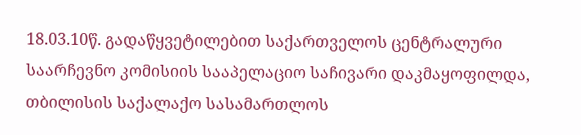18.03.10წ. გადაწყვეტილებით საქართველოს ცენტრალური საარჩევნო კომისიის სააპელაციო საჩივარი დაკმაყოფილდა, თბილისის საქალაქო სასამართლოს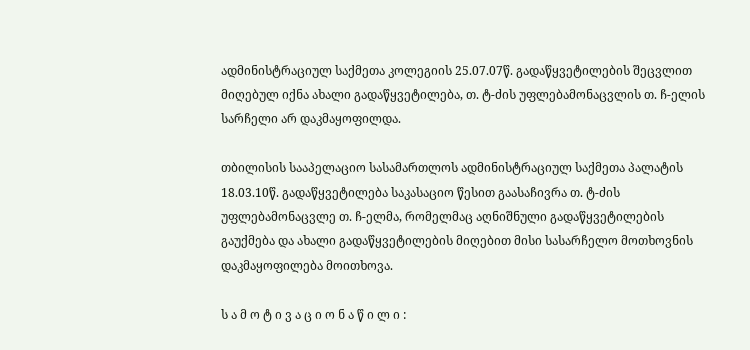ადმინისტრაციულ საქმეთა კოლეგიის 25.07.07წ. გადაწყვეტილების შეცვლით მიღებულ იქნა ახალი გადაწყვეტილება, თ. ტ-ძის უფლებამონაცვლის თ. ჩ-ელის სარჩელი არ დაკმაყოფილდა.

თბილისის სააპელაციო სასამართლოს ადმინისტრაციულ საქმეთა პალატის 18.03.10წ. გადაწყვეტილება საკასაციო წესით გაასაჩივრა თ. ტ-ძის უფლებამონაცვლე თ. ჩ-ელმა, რომელმაც აღნიშნული გადაწყვეტილების გაუქმება და ახალი გადაწყვეტილების მიღებით მისი სასარჩელო მოთხოვნის დაკმაყოფილება მოითხოვა.

ს ა მ ო ტ ი ვ ა ც ი ო ნ ა წ ი ლ ი :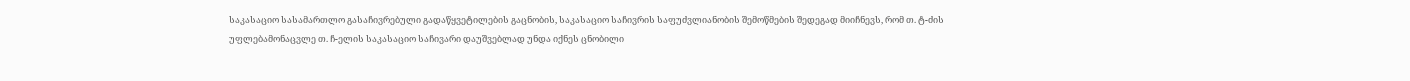საკასაციო სასამართლო გასაჩივრებული გადაწყვეტილების გაცნობის, საკასაციო საჩივრის საფუძვლიანობის შემოწმების შედეგად მიიჩნევს, რომ თ. ტ-ძის უფლებამონაცვლე თ. ჩ-ელის საკასაციო საჩივარი დაუშვებლად უნდა იქნეს ცნობილი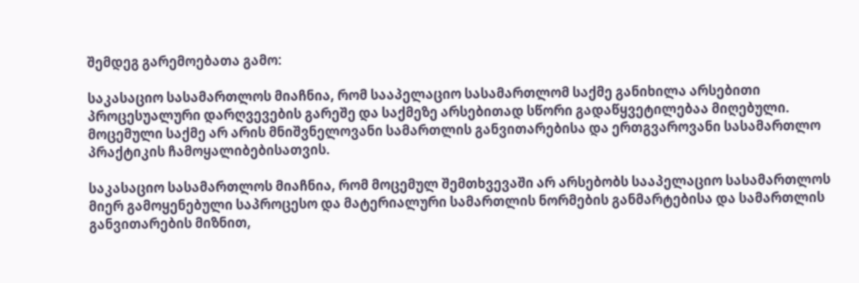შემდეგ გარემოებათა გამო:

საკასაციო სასამართლოს მიაჩნია, რომ სააპელაციო სასამართლომ საქმე განიხილა არსებითი პროცესუალური დარღვევების გარეშე და საქმეზე არსებითად სწორი გადაწყვეტილებაა მიღებული. მოცემული საქმე არ არის მნიშვნელოვანი სამართლის განვითარებისა და ერთგვაროვანი სასამართლო პრაქტიკის ჩამოყალიბებისათვის.

საკასაციო სასამართლოს მიაჩნია, რომ მოცემულ შემთხვევაში არ არსებობს სააპელაციო სასამართლოს მიერ გამოყენებული საპროცესო და მატერიალური სამართლის ნორმების განმარტებისა და სამართლის განვითარების მიზნით,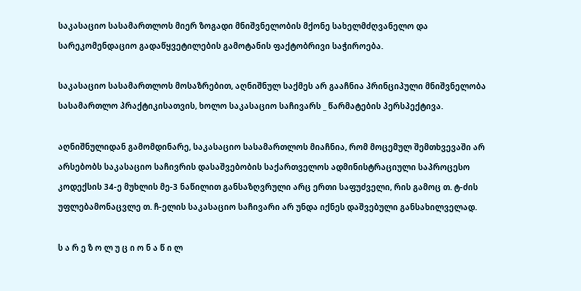საკასაციო სასამართლოს მიერ ზოგადი მნიშვნელობის მქონე სახელმძღვანელო და სარეკომენდაციო გადაწყვეტილების გამოტანის ფაქტობრივი საჭიროება.

საკასაციო სასამართლოს მოსაზრებით, აღნიშნულ საქმეს არ გააჩნია პრინციპული მნიშვნელობა სასამართლო პრაქტიკისათვის, ხოლო საკასაციო საჩივარს _ წარმატების პერსპექტივა.

აღნიშნულიდან გამომდინარე, საკასაციო სასამართლოს მიაჩნია, რომ მოცემულ შემთხვევაში არ არსებობს საკასაციო საჩივრის დასაშვებობის საქართველოს ადმინისტრაციული საპროცესო კოდექსის 34-ე მუხლის მე-3 ნაწილით განსაზღვრული არც ერთი საფუძველი, რის გამოც თ. ტ-ძის უფლებამონაცვლე თ. ჩ-ელის საკასაციო საჩივარი არ უნდა იქნეს დაშვებული განსახილველად.

ს ა რ ე ზ ო ლ უ ც ი ო ნ ა წ ი ლ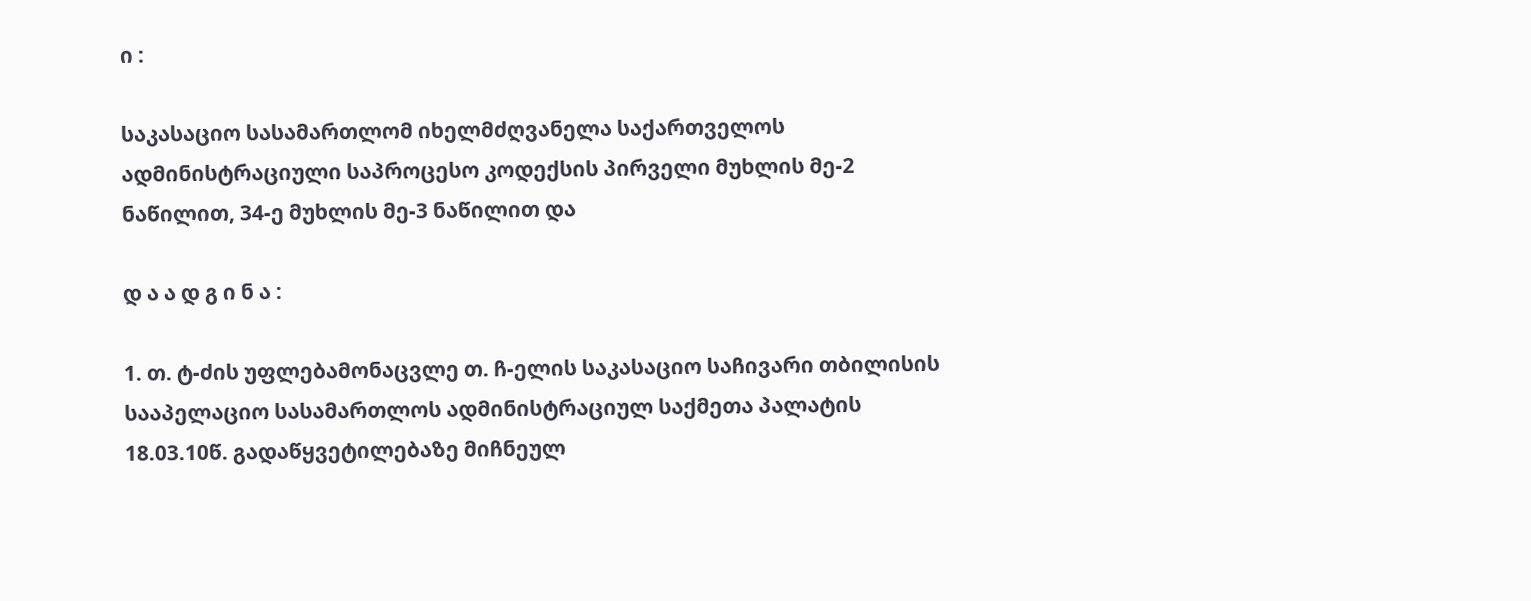ი :

საკასაციო სასამართლომ იხელმძღვანელა საქართველოს ადმინისტრაციული საპროცესო კოდექსის პირველი მუხლის მე-2 ნაწილით, 34-ე მუხლის მე-3 ნაწილით და

დ ა ა დ გ ი ნ ა :

1. თ. ტ-ძის უფლებამონაცვლე თ. ჩ-ელის საკასაციო საჩივარი თბილისის სააპელაციო სასამართლოს ადმინისტრაციულ საქმეთა პალატის 18.03.10წ. გადაწყვეტილებაზე მიჩნეულ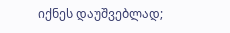იქნეს დაუშვებლად;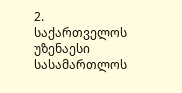2. საქართველოს უზენაესი სასამართლოს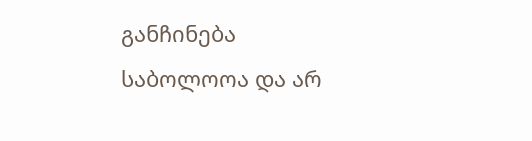განჩინება საბოლოოა და არ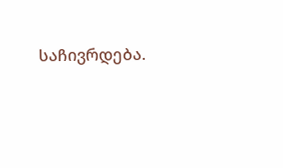საჩივრდება.